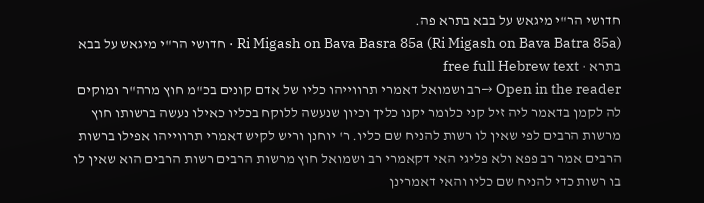חדושי הר"י מיגאש על בבא בתרא פה.
Ri Migash on Bava Basra 85a (Ri Migash on Bava Batra 85a) · חדושי הר"י מיגאש על בבא בתרא · free full Hebrew text
Open in the reader →רב ושמואל דאמרי תרווייהו כליו של אדם קונים בכ"מ חוץ מרה"ר ומוקים לה לקמן בדאמר ליה זיל קני כלומר יקנו כליך וכיון שנעשה ללוקח בכליו כאילו נעשה ברשותו חוץ מרשות הרבים לפי שאין לו רשות להניח שם כליו. ר' יוחנן וריש לקיש דאמרי תרווייהו אפילו ברשות הרבים אמר רב פפא ולא פליגי האי דקאמרי רב ושמואל חוץ מרשות הרבים רשות הרבים הוא שאין לו בו רשות כדי להניח שם כליו והאי דאמרינן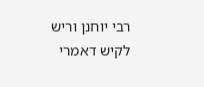רבי יוחנן וריש לקיש דאמרי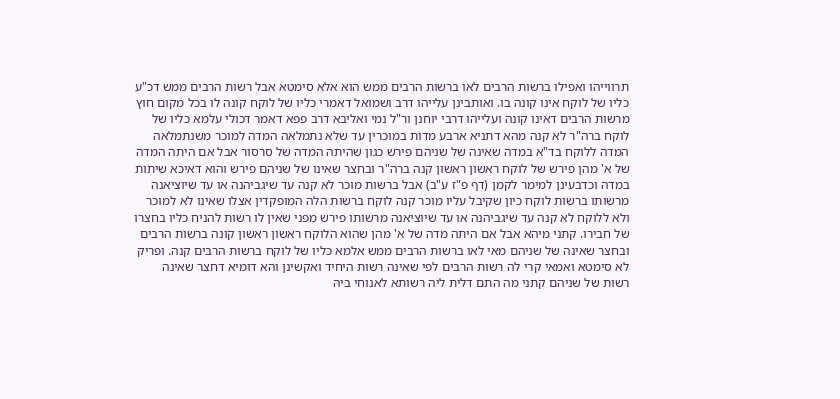תרווייהו ואפילו ברשות הרבים לאו ברשות הרבים ממש הוא אלא סימטא אבל רשות הרבים ממש דכ"ע כליו של לוקח אינו קונה בו. ואותבינן עלייהו דרב ושמואל דאמרי כליו של לוקח קונה לו בכל מקום חוץ מרשות הרבים דאינו קונה ועלייהו דרבי יוחנן ור"ל נמי ואליבא דרב פפא דאמר דכולי עלמא כליו של לוקח ברה"ר לא קנה מהא דתניא ארבע מדות במוכרין עד שלא נתמלאה המדה למוכר משנתמלאה המדה ללוקח בד"א במדה שאינה של שניהם פירש כגון שהיתה המדה של סרסור אבל אם היתה המדה של א' מהן פירש של לוקח ראשון ראשון קנה ברה"ר ובחצר שאינו של שניהם פירש והוא דאיכא שיתות במדה וכדבעינן למימר לקמן (דף פ"ז ע"ב) אבל ברשות מוכר לא קנה עד שיגביהנה או עד שיוציאנה מרשותו ברשות לוקח כיון שקיבל עליו מוכר קנה לוקח ברשות הלה המופקדין אצלו שאינו לא למוכר ולא ללוקח לא קנה עד שיגביהנה או עד שיוציאנה מרשותו פירש מפני שאין לו רשות להניח כליו בחצרו של חבירו. קתני מיהא אבל אם היתה מדה של א' מהן שהוא הלוקח ראשון ראשון קונה ברשות הרבים ובחצר שאינה של שניהם מאי לאו ברשות הרבים ממש אלמא כליו של לוקח ברשות הרבים קנה. ופריק לא סימטא ואמאי קרי לה רשות הרבים לפי שאינה רשות היחיד ואקשינן והא דומיא דחצר שאינה רשות של שניהם קתני מה התם דלית ליה רשותא לאנוחי ביה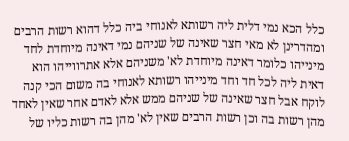כלל הכא נמי דלית ליה רשותא לאנוחי ביה כלל דהוא רשות הרבים ומהדרינן לא מאי חצר שאינה של שניהם נמי דאינה מיוחדת לחד מינייהו כלומר דאינה מיוחדת לא' משניהם אלא אתרווייהו הוא דאית ליה לכל חד וחד מינייהו רשותא לאנוחי בה משום הכי קנה לוקח אבל חצר שאינה של שניהם ממש אלא לאדם אחר שאין לאחד מהן רשות בה וכן רשות הרבים שאין לא' מהן בה רשות כליו של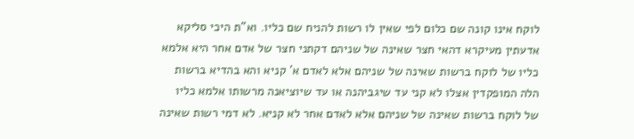לוקח אינו קונה שם כלום לפי שאין לו רשות להניח שם כליו. וא"ת היכי סליקא אדעתין מעיקרא דהאי חצר שאינה של שניהם דקתני חצר של אדם אחר היא אלמא כליו של לוקח ברשות שאינה של שניהם אלא לאדם א' קניא והא בהדיא ברשות הלה המופקדין אצלו לא קני עד שיגביהנה או עד שיוציאנה מרשותו אלמא כליו של לוקח ברשות שאינה של שניהם אלא לאדם אחר לא קניא. לא דמי רשות שאינה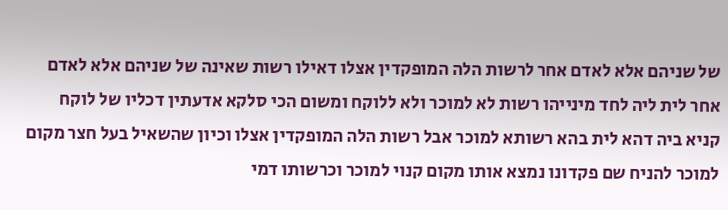של שניהם אלא לאדם אחר לרשות הלה המופקדין אצלו דאילו רשות שאינה של שניהם אלא לאדם אחר לית ליה לחד מינייהו רשות לא למוכר ולא ללוקח ומשום הכי סלקא אדעתין דכליו של לוקח קניא ביה דהא לית בהא רשותא למוכר אבל רשות הלה המופקדין אצלו וכיון שהשאיל בעל חצר מקום למוכר להניח שם פקדונו נמצא אותו מקום קנוי למוכר וכרשותו דמי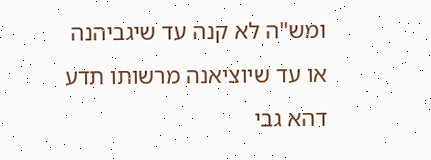ומש"ה לא קנה עד שיגביהנה או עד שיוציאנה מרשותו תדע דהא גבי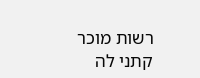רשות מוכר קתני לה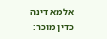אלמא דינה כדין מוכר: